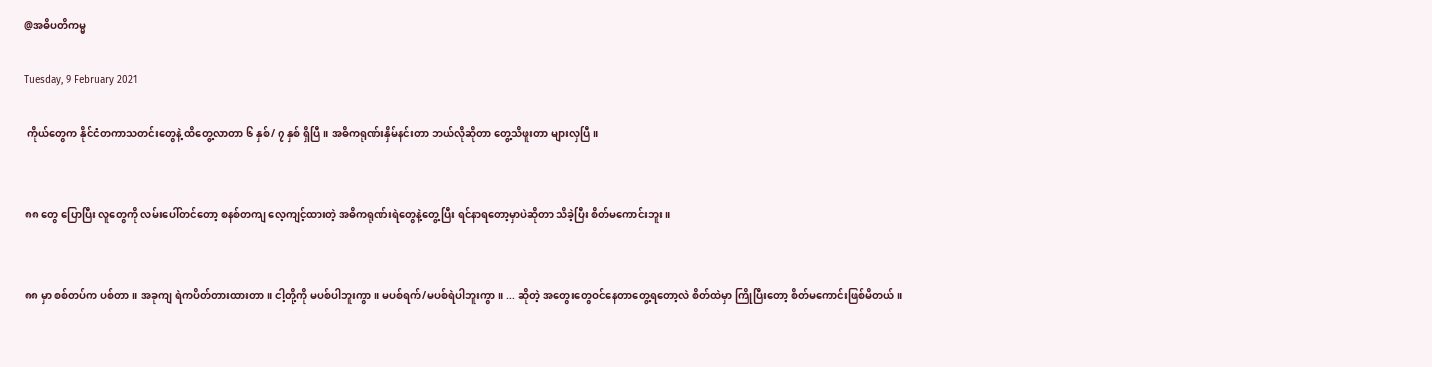@အဓိပတိကမ္မ

Tuesday, 9 February 2021

 ကိုယ်တွေက နိုင်ငံတကာသတင်းတွေနဲ့ ထိတွေ့လာတာ ၆ နှစ်/ ၇ နှစ် ရှိပြီ။ အဓိကရုဏ်းနှိမ်နင်းတာ ဘယ်လိုဆိုတာ တွေ့သိဖူးတာ များလှပြီ။


၈၈ တွေ ပြောပြီး လူတွေကို လမ်းပေါ်တင်တော့ စနစ်တကျ လေ့ကျင့်ထားတဲ့ အဓိကရုဏ်းရဲတွေနဲ့တွေ့ပြီး ရင်နာရတော့မှာပဲဆိုတာ သိခဲ့ပြီး စိတ်မကောင်းဘူး။


၈၈ မှာ စစ်တပ်က ပစ်တာ။ အခုကျ ရဲကပိတ်တားထားတာ။ ငါ့တို့ကို မပစ်ပါဘူးကွာ။ မပစ်ရက်/မပစ်ရဲပါဘူးကွာ။ ... ဆိုတဲ့ အတွေးတွေဝင်နေတာတွေ့ရတော့လဲ စိတ်ထဲမှာ ကြိုပြီးတော့ စိတ်မကောင်းဖြစ်မိတယ်။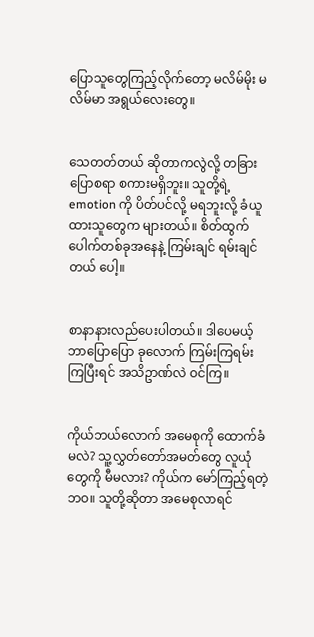ပြောသူတွေကြည့်လိုက်တော့ မလိမ်မိုး မလိမ်မာ အရွယ်လေးတွေ။


သေတတ်တယ် ဆိုတာကလွဲလို့ တခြားပြောစရာ စကားမရှိဘူး။ သူတို့ရဲ့ emotion ကို ပိတ်ပင်လို့ မရဘူးလို့ ခံယူထားသူတွေက များတယ်။ စိတ်ထွက်ပေါက်တစ်ခုအနေနဲ့ ကြမ်းချင် ရမ်းချင်တယ် ပေါ့။


စာနာနားလည်ပေးပါတယ်။ ဒါပေမယ့် ဘာပြောပြော ခုလောက် ကြမ်းကြရမ်းကြပြီးရင် အသိဥာဏ်လဲ ဝင်ကြ။


ကိုယ်ဘယ်လောက် အမေစုကို ထောက်ခံမလဲ? သူ့လွှတ်တော်အမတ်တွေ လူယုံတွေကို မီမလား? ကိုယ်က မော်ကြည့်ရတဲ့ ဘဝ။ သူတို့ဆိုတာ အမေစုလာရင်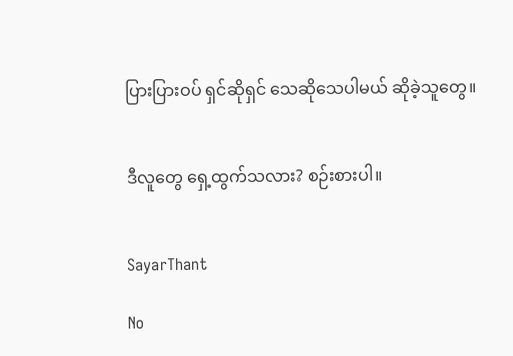ပြားပြားဝပ် ရှင်ဆိုရှင် သေဆိုသေပါမယ် ဆိုခဲ့သူတွေ။


ဒီလူတွေ ရှေ့ထွက်သလား? စဉ်းစားပါ။


SayarThant

No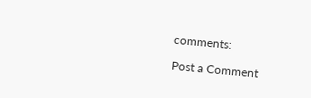comments:

Post a Comment